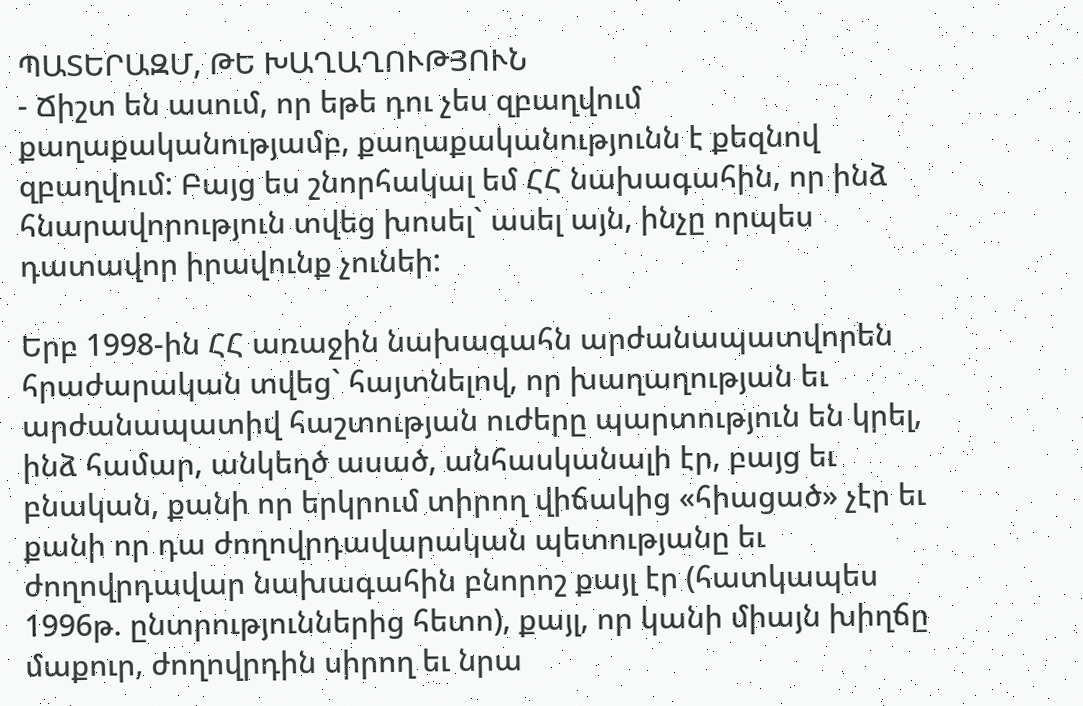ՊԱՏԵՐԱԶՄ, ԹԵ ԽԱՂԱՂՈՒԹՅՈՒՆ
- Ճիշտ են ասում, որ եթե դու չես զբաղվում քաղաքականությամբ, քաղաքականությունն է քեզնով զբաղվում: Բայց ես շնորհակալ եմ ՀՀ նախագահին, որ ինձ հնարավորություն տվեց խոսել` ասել այն, ինչը որպես դատավոր իրավունք չունեի:

Երբ 1998-ին ՀՀ առաջին նախագահն արժանապատվորեն հրաժարական տվեց` հայտնելով, որ խաղաղության եւ արժանապատիվ հաշտության ուժերը պարտություն են կրել, ինձ համար, անկեղծ ասած, անհասկանալի էր, բայց եւ բնական, քանի որ երկրում տիրող վիճակից «հիացած» չէր եւ քանի որ դա ժողովրդավարական պետությանը եւ ժողովրդավար նախագահին բնորոշ քայլ էր (հատկապես 1996թ. ընտրություններից հետո), քայլ, որ կանի միայն խիղճը մաքուր, ժողովրդին սիրող եւ նրա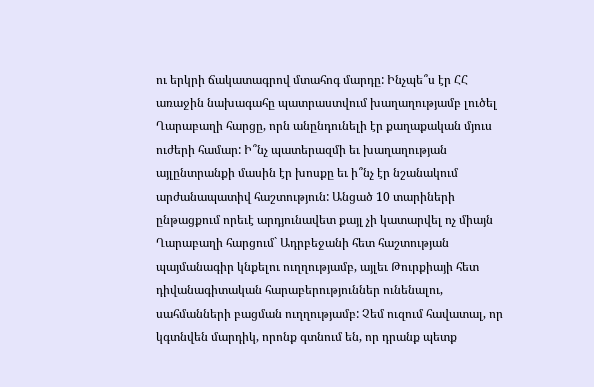ու երկրի ճակատագրով մտահոգ մարդը: Ինչպե՞ս էր ՀՀ առաջին նախագահը պատրաստվում խաղաղությամբ լուծել Ղարաբաղի հարցը, որն անընդունելի էր քաղաքական մյուս ուժերի համար: Ի՞նչ պատերազմի եւ խաղաղության այլընտրանքի մասին էր խոսքը եւ ի՞նչ էր նշանակում արժանապատիվ հաշտություն: Անցած 10 տարիների ընթացքում որեւէ արդյունավետ քայլ չի կատարվել ոչ միայն Ղարաբաղի հարցում` Ադրբեջանի հետ հաշտության պայմանագիր կնքելու ուղղությամբ, այլեւ Թուրքիայի հետ դիվանագիտական հարաբերություններ ունենալու, սահմանների բացման ուղղությամբ: Չեմ ուզում հավատալ, որ կգտնվեն մարդիկ, որոնք գտնում են, որ դրանք պետք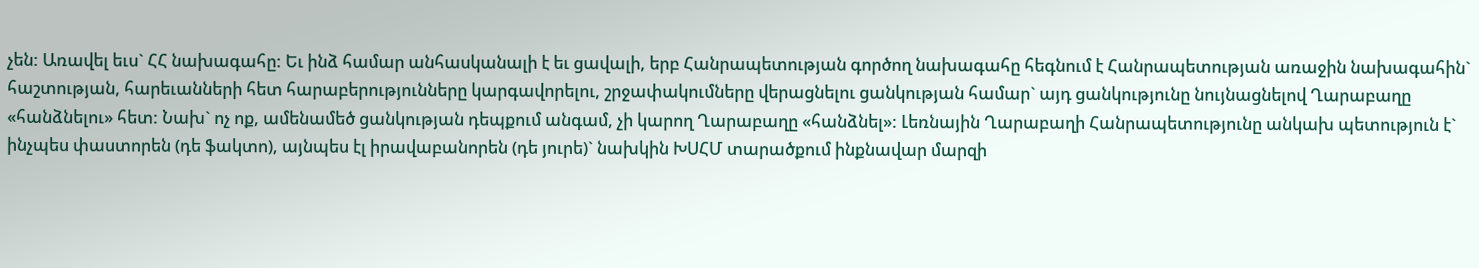չեն: Առավել եւս` ՀՀ նախագահը: Եւ ինձ համար անհասկանալի է եւ ցավալի, երբ Հանրապետության գործող նախագահը հեգնում է Հանրապետության առաջին նախագահին` հաշտության, հարեւանների հետ հարաբերությունները կարգավորելու, շրջափակումները վերացնելու ցանկության համար` այդ ցանկությունը նույնացնելով Ղարաբաղը «հանձնելու» հետ: Նախ` ոչ ոք, ամենամեծ ցանկության դեպքում անգամ, չի կարող Ղարաբաղը «հանձնել»: Լեռնային Ղարաբաղի Հանրապետությունը անկախ պետություն է` ինչպես փաստորեն (դե ֆակտո), այնպես էլ իրավաբանորեն (դե յուրե)` նախկին ԽՍՀՄ տարածքում ինքնավար մարզի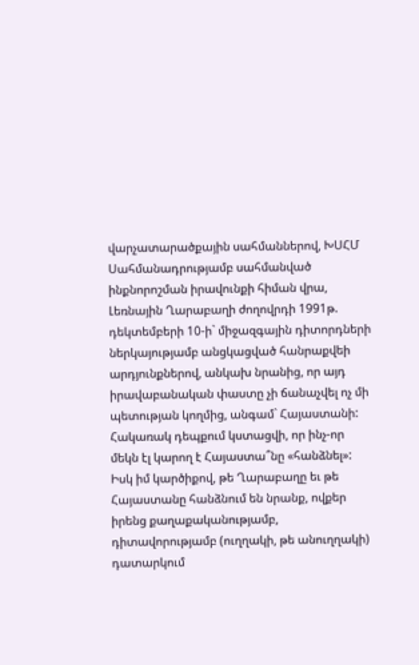վարչատարածքային սահմաններով, ԽՍՀՄ Սահմանադրությամբ սահմանված ինքնորոշման իրավունքի հիման վրա, Լեռնային Ղարաբաղի ժողովրդի 1991թ. դեկտեմբերի 10-ի` միջազգային դիտորդների ներկայությամբ անցկացված հանրաքվեի արդյունքներով, անկախ նրանից, որ այդ իրավաբանական փաստը չի ճանաչվել ոչ մի պետության կողմից, անգամ` Հայաստանի: Հակառակ դեպքում կստացվի, որ ինչ-որ մեկն էլ կարող է Հայաստա՞նը «հանձնել»: Իսկ իմ կարծիքով, թե Ղարաբաղը եւ թե Հայաստանը հանձնում են նրանք, ովքեր իրենց քաղաքականությամբ, դիտավորությամբ (ուղղակի, թե անուղղակի) դատարկում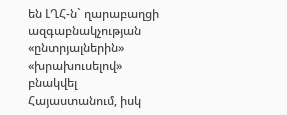են ԼՂՀ-ն` ղարաբաղցի ազգաբնակչության «ընտրյալներին» «խրախուսելով» բնակվել Հայաստանում, իսկ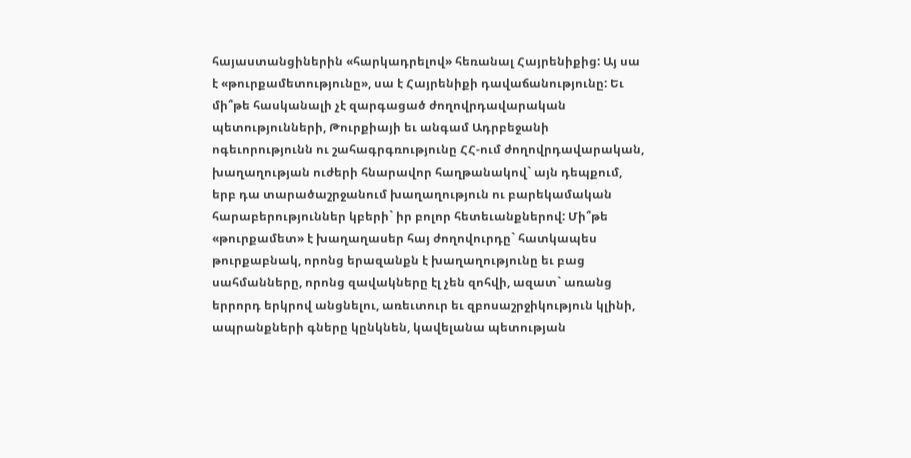հայաստանցիներին «հարկադրելով» հեռանալ Հայրենիքից: Այ սա է «թուրքամետությունը», սա է Հայրենիքի դավաճանությունը: Եւ մի՞թե հասկանալի չէ զարգացած ժողովրդավարական պետությունների, Թուրքիայի եւ անգամ Ադրբեջանի ոգեւորությունն ու շահագրգռությունը ՀՀ-ում ժողովրդավարական, խաղաղության ուժերի հնարավոր հաղթանակով` այն դեպքում, երբ դա տարածաշրջանում խաղաղություն ու բարեկամական հարաբերություններ կբերի` իր բոլոր հետեւանքներով: Մի՞թե «թուրքամետ» է խաղաղասեր հայ ժողովուրդը` հատկապես թուրքաբնակ, որոնց երազանքն է խաղաղությունը եւ բաց սահմանները, որոնց զավակները էլ չեն զոհվի, ազատ` առանց երրորդ երկրով անցնելու, առեւտուր եւ զբոսաշրջիկություն կլինի, ապրանքների գները կընկնեն, կավելանա պետության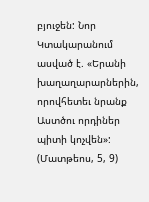բյուջեն: Նոր Կտակարանում ասված է. «Երանի խաղաղարարներին, որովհետեւ նրանք Աստծու որդիներ պիտի կոչվեն»: (Մատթեոս, 5, 9)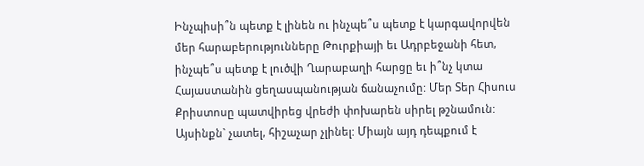Ինչպիսի՞ն պետք է լինեն ու ինչպե՞ս պետք է կարգավորվեն մեր հարաբերությունները Թուրքիայի եւ Ադրբեջանի հետ, ինչպե՞ս պետք է լուծվի Ղարաբաղի հարցը եւ ի՞նչ կտա Հայաստանին ցեղասպանության ճանաչումը: Մեր Տեր Հիսուս Քրիստոսը պատվիրեց վրեժի փոխարեն սիրել թշնամուն: Այսինքն` չատել, հիշաչար չլինել: Միայն այդ դեպքում է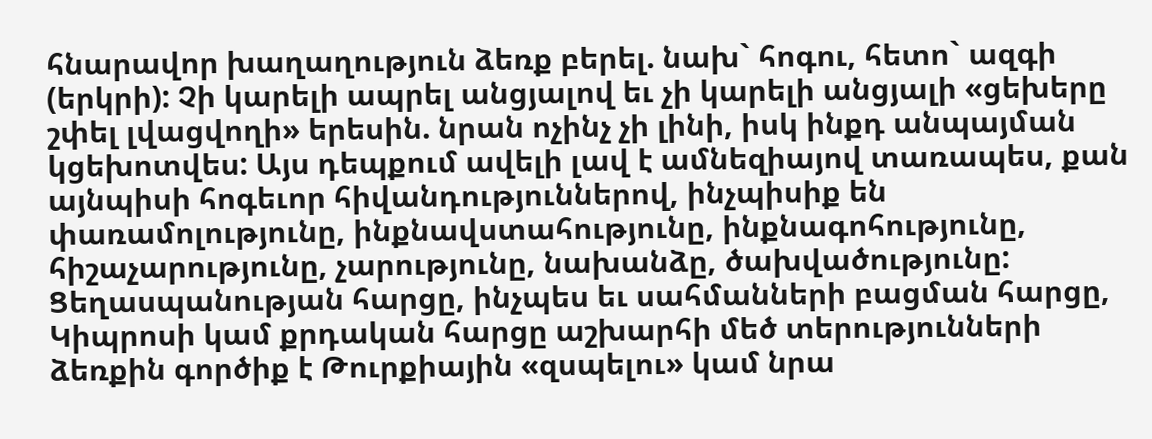հնարավոր խաղաղություն ձեռք բերել. նախ` հոգու, հետո` ազգի (երկրի): Չի կարելի ապրել անցյալով եւ չի կարելի անցյալի «ցեխերը շփել լվացվողի» երեսին. նրան ոչինչ չի լինի, իսկ ինքդ անպայման կցեխոտվես: Այս դեպքում ավելի լավ է ամնեզիայով տառապես, քան այնպիսի հոգեւոր հիվանդություններով, ինչպիսիք են փառամոլությունը, ինքնավստահությունը, ինքնագոհությունը, հիշաչարությունը, չարությունը, նախանձը, ծախվածությունը: Ցեղասպանության հարցը, ինչպես եւ սահմանների բացման հարցը, Կիպրոսի կամ քրդական հարցը աշխարհի մեծ տերությունների ձեռքին գործիք է Թուրքիային «զսպելու» կամ նրա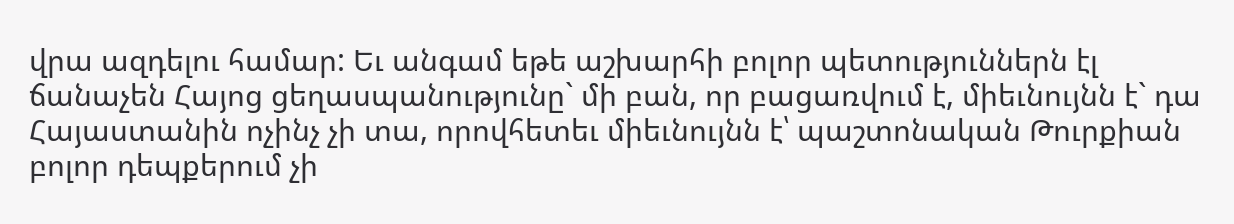վրա ազդելու համար: Եւ անգամ եթե աշխարհի բոլոր պետություններն էլ ճանաչեն Հայոց ցեղասպանությունը` մի բան, որ բացառվում է, միեւնույնն է` դա Հայաստանին ոչինչ չի տա, որովհետեւ միեւնույնն է՝ պաշտոնական Թուրքիան բոլոր դեպքերում չի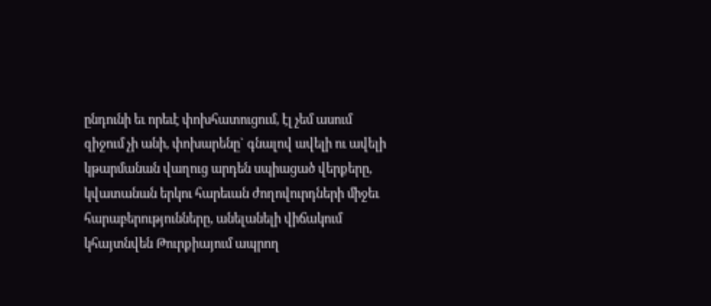ընդունի եւ որեւէ փոխհատուցում, էլ չեմ ասում զիջում չի անի, փոխարենը` գնալով ավելի ու ավելի կթարմանան վաղուց արդեն սպիացած վերքերը, կվատանան երկու հարեւան ժողովուրդների միջեւ հարաբերությունները, անելանելի վիճակում կհայտնվեն Թուրքիայում ապրող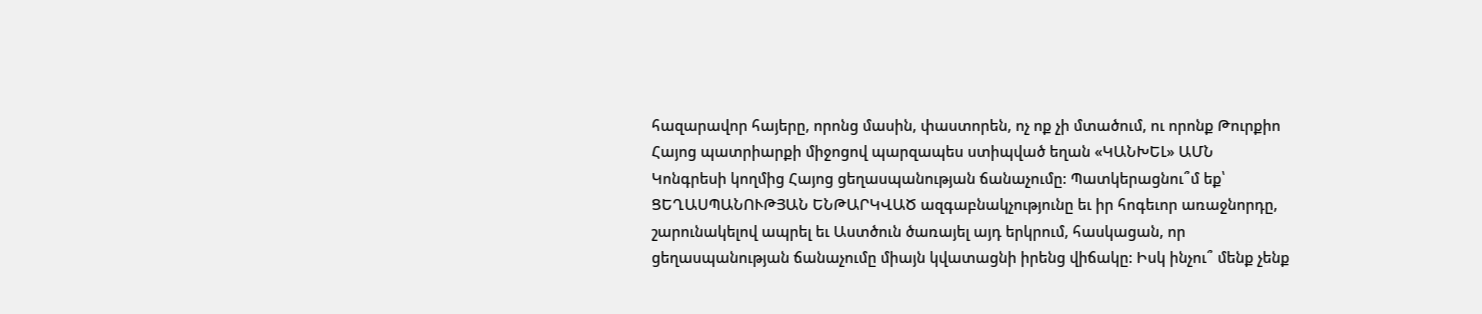հազարավոր հայերը, որոնց մասին, փաստորեն, ոչ ոք չի մտածում, ու որոնք Թուրքիո Հայոց պատրիարքի միջոցով պարզապես ստիպված եղան «ԿԱՆԽԵԼ» ԱՄՆ Կոնգրեսի կողմից Հայոց ցեղասպանության ճանաչումը: Պատկերացնու՞մ եք՝ ՑԵՂԱՍՊԱՆՈՒԹՅԱՆ ԵՆԹԱՐԿՎԱԾ ազգաբնակչությունը եւ իր հոգեւոր առաջնորդը, շարունակելով ապրել եւ Աստծուն ծառայել այդ երկրում, հասկացան, որ ցեղասպանության ճանաչումը միայն կվատացնի իրենց վիճակը: Իսկ ինչու՞ մենք չենք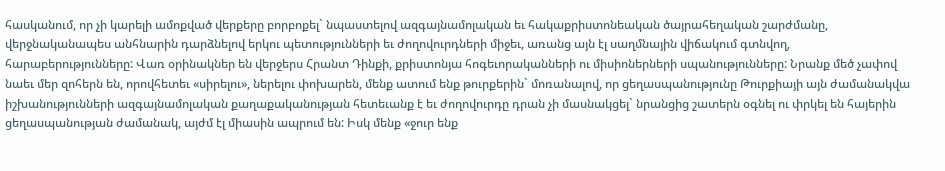հասկանում, որ չի կարելի ամոքված վերքերը բորբոքել` նպաստելով ազգայնամոլական եւ հակաքրիստոնեական ծայրահեղական շարժմանը, վերջնականապես անհնարին դարձնելով երկու պետությունների եւ ժողովուրդների միջեւ, առանց այն էլ սաղմնային վիճակում գտնվող, հարաբերությունները: Վառ օրինակներ են վերջերս Հրանտ Դինքի, քրիստոնյա հոգեւորականների ու միսիոներների սպանությունները: Նրանք մեծ չափով նաեւ մեր զոհերն են, որովհետեւ «սիրելու», ներելու փոխարեն, մենք ատում ենք թուրքերին` մոռանալով, որ ցեղասպանությունը Թուրքիայի այն ժամանակվա իշխանությունների ազգայնամոլական քաղաքականության հետեւանք է եւ ժողովուրդը դրան չի մասնակցել` նրանցից շատերն օգնել ու փրկել են հայերին ցեղասպանության ժամանակ, այժմ էլ միասին ապրում են: Իսկ մենք «ջուր ենք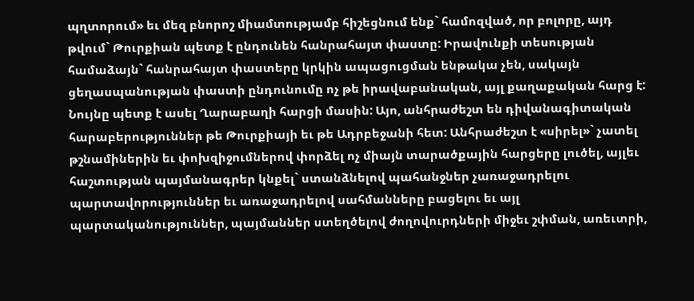պղտորում» եւ մեզ բնորոշ միամտությամբ հիշեցնում ենք` համոզված, որ բոլորը, այդ թվում` Թուրքիան պետք է ընդունեն հանրահայտ փաստը: Իրավունքի տեսության համաձայն` հանրահայտ փաստերը կրկին ապացուցման ենթակա չեն, սակայն ցեղասպանության փաստի ընդունումը ոչ թե իրավաբանական, այլ քաղաքական հարց է: Նույնը պետք է ասել Ղարաբաղի հարցի մասին: Այո, անհրաժեշտ են դիվանագիտական հարաբերություններ թե Թուրքիայի եւ թե Ադրբեջանի հետ: Անհրաժեշտ է «սիրել»` չատել թշնամիներին եւ փոխզիջումներով փորձել ոչ միայն տարածքային հարցերը լուծել, այլեւ հաշտության պայմանագրեր կնքել` ստանձնելով պահանջներ չառաջադրելու պարտավորություններ եւ առաջադրելով սահմանները բացելու եւ այլ պարտականություններ, պայմաններ ստեղծելով ժողովուրդների միջեւ շփման, առեւտրի,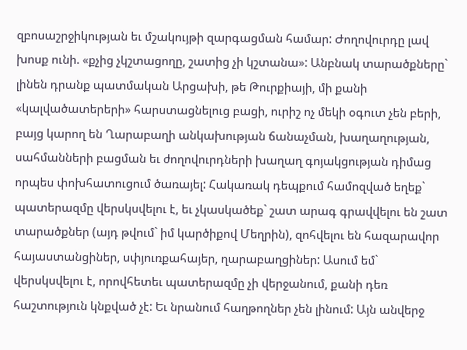զբոսաշրջիկության եւ մշակույթի զարգացման համար: Ժողովուրդը լավ խոսք ունի. «քչից չկշտացողը, շատից չի կշտանա»: Անբնակ տարածքները` լինեն դրանք պատմական Արցախի, թե Թուրքիայի, մի քանի «կալվածատերերի» հարստացնելուց բացի, ուրիշ ոչ մեկի օգուտ չեն բերի, բայց կարող են Ղարաբաղի անկախության ճանաչման, խաղաղության, սահմանների բացման եւ ժողովուրդների խաղաղ գոյակցության դիմաց որպես փոխհատուցում ծառայել: Հակառակ դեպքում համոզված եղեք` պատերազմը վերսկսվելու է, եւ չկասկածեք` շատ արագ գրավվելու են շատ տարածքներ (այդ թվում` իմ կարծիքով Մեղրին), զոհվելու են հազարավոր հայաստանցիներ, սփյուռքահայեր, ղարաբաղցիներ: Ասում եմ` վերսկսվելու է, որովհետեւ պատերազմը չի վերջանում, քանի դեռ հաշտություն կնքված չէ: Եւ նրանում հաղթողներ չեն լինում: Այն անվերջ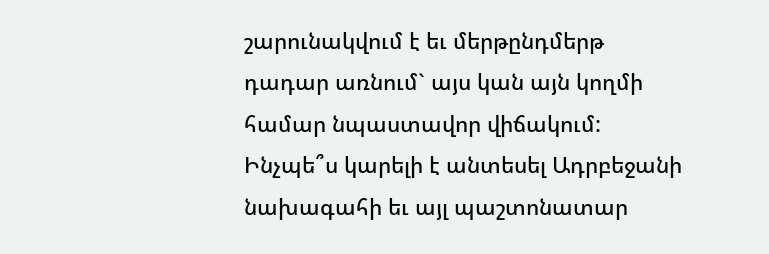շարունակվում է եւ մերթընդմերթ դադար առնում` այս կան այն կողմի համար նպաստավոր վիճակում: Ինչպե՞ս կարելի է անտեսել Ադրբեջանի նախագահի եւ այլ պաշտոնատար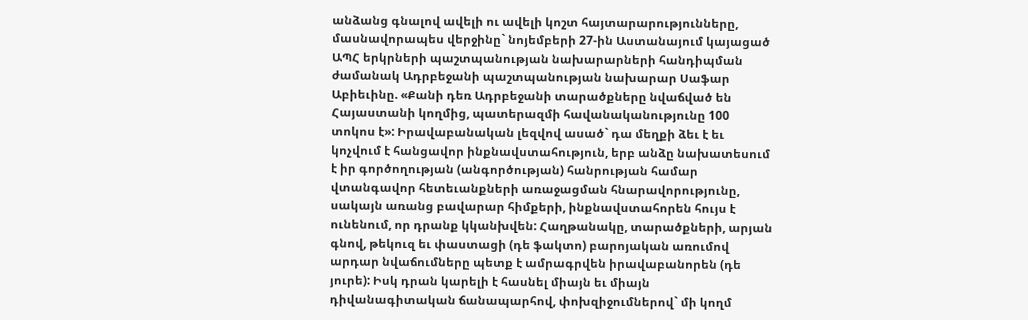անձանց գնալով ավելի ու ավելի կոշտ հայտարարությունները, մասնավորապես վերջինը` նոյեմբերի 27-ին Աստանայում կայացած ԱՊՀ երկրների պաշտպանության նախարարների հանդիպման ժամանակ Ադրբեջանի պաշտպանության նախարար Սաֆար Աբիեւինը. «Քանի դեռ Ադրբեջանի տարածքները նվաճված են Հայաստանի կողմից, պատերազմի հավանականությունը 100 տոկոս է»: Իրավաբանական լեզվով ասած` դա մեղքի ձեւ է եւ կոչվում է հանցավոր ինքնավստահություն, երբ անձը նախատեսում է իր գործողության (անգործության) հանրության համար վտանգավոր հետեւանքների առաջացման հնարավորությունը, սակայն առանց բավարար հիմքերի, ինքնավստահորեն հույս է ունենում, որ դրանք կկանխվեն: Հաղթանակը, տարածքների, արյան գնով, թեկուզ եւ փաստացի (դե ֆակտո) բարոյական առումով արդար նվաճումները պետք է ամրագրվեն իրավաբանորեն (դե յուրե): Իսկ դրան կարելի է հասնել միայն եւ միայն դիվանագիտական ճանապարհով, փոխզիջումներով` մի կողմ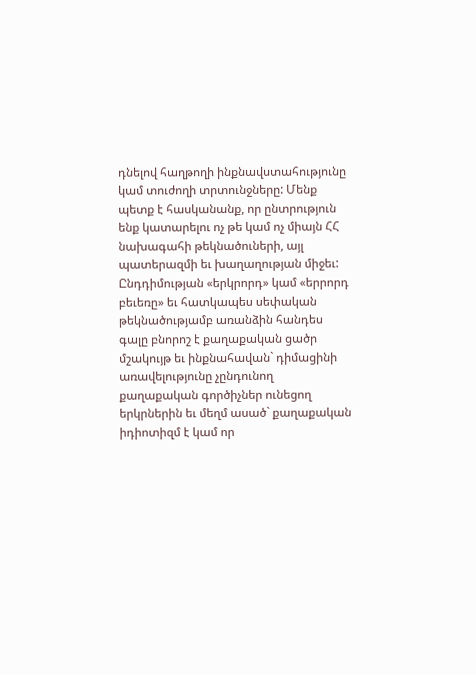դնելով հաղթողի ինքնավստահությունը կամ տուժողի տրտունջները: Մենք պետք է հասկանանք, որ ընտրություն ենք կատարելու ոչ թե կամ ոչ միայն ՀՀ նախագահի թեկնածուների, այլ պատերազմի եւ խաղաղության միջեւ: Ընդդիմության «երկրորդ» կամ «երրորդ բեւեռը» եւ հատկապես սեփական թեկնածությամբ առանձին հանդես գալը բնորոշ է քաղաքական ցածր մշակույթ եւ ինքնահավան` դիմացինի առավելությունը չընդունող քաղաքական գործիչներ ունեցող երկրներին եւ մեղմ ասած` քաղաքական իդիոտիզմ է կամ որ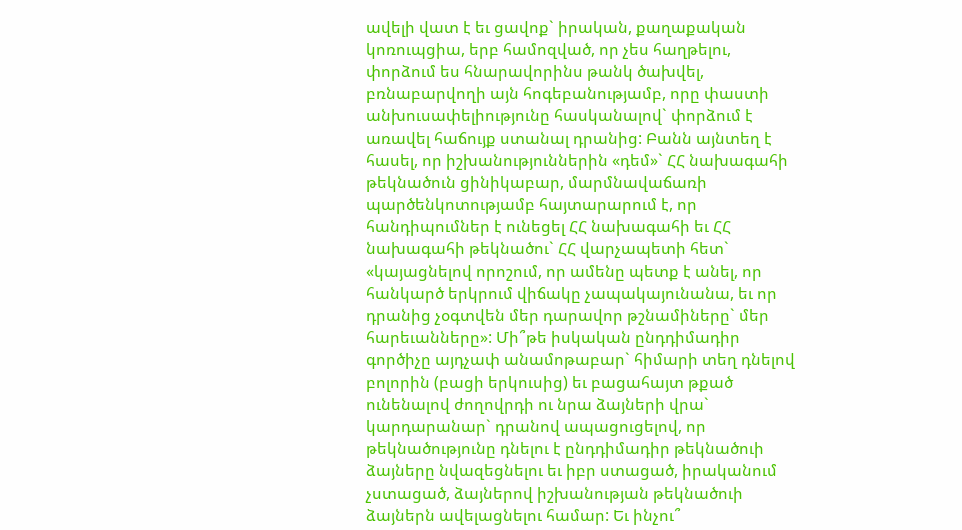ավելի վատ է եւ ցավոք` իրական, քաղաքական կոռուպցիա, երբ համոզված, որ չես հաղթելու, փորձում ես հնարավորինս թանկ ծախվել, բռնաբարվողի այն հոգեբանությամբ, որը փաստի անխուսափելիությունը հասկանալով` փորձում է առավել հաճույք ստանալ դրանից: Բանն այնտեղ է հասել, որ իշխանություններին «դեմ»` ՀՀ նախագահի թեկնածուն ցինիկաբար, մարմնավաճառի պարծենկոտությամբ հայտարարում է, որ հանդիպումներ է ունեցել ՀՀ նախագահի եւ ՀՀ նախագահի թեկնածու` ՀՀ վարչապետի հետ` «կայացնելով որոշում, որ ամենը պետք է անել, որ հանկարծ երկրում վիճակը չապակայունանա, եւ որ դրանից չօգտվեն մեր դարավոր թշնամիները` մեր հարեւանները»: Մի՞թե իսկական ընդդիմադիր գործիչը այդչափ անամոթաբար` հիմարի տեղ դնելով բոլորին (բացի երկուսից) եւ բացահայտ թքած ունենալով ժողովրդի ու նրա ձայների վրա` կարդարանար` դրանով ապացուցելով, որ թեկնածությունը դնելու է ընդդիմադիր թեկնածուի ձայները նվազեցնելու եւ իբր ստացած, իրականում չստացած, ձայներով իշխանության թեկնածուի ձայներն ավելացնելու համար: Եւ ինչու՞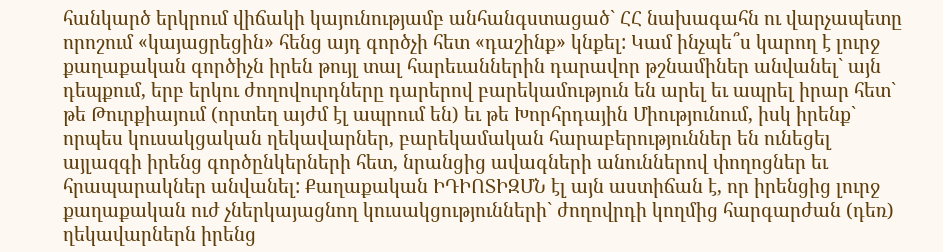հանկարծ երկրում վիճակի կայունությամբ անհանգստացած` ՀՀ նախագահն ու վարչապետը որոշում «կայացրեցին» հենց այդ գործչի հետ «դաշինք» կնքել: Կամ ինչպե՞ս կարող է լուրջ քաղաքական գործիչն իրեն թույլ տալ հարեւաններին դարավոր թշնամիներ անվանել` այն դեպքում, երբ երկու ժողովուրդները դարերով բարեկամություն են արել եւ ապրել իրար հետ` թե Թուրքիայում (որտեղ այժմ էլ ապրում են) եւ թե Խորհրդային Միությունում, իսկ իրենք` որպես կուսակցական ղեկավարներ, բարեկամական հարաբերություններ են ունեցել այլազգի իրենց գործընկերների հետ, նրանցից ավագների անուններով փողոցներ եւ հրապարակներ անվանել: Քաղաքական ԻԴԻՈՏԻԶՄՆ էլ այն աստիճան է, որ իրենցից լուրջ քաղաքական ուժ չներկայացնող կուսակցությունների` ժողովրդի կողմից հարգարժան (դեռ) ղեկավարներն իրենց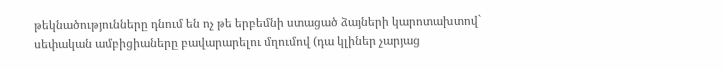թեկնածությունները դնում են ոչ թե երբեմնի ստացած ձայների կարոտախտով` սեփական ամբիցիաները բավարարելու մղումով (դա կլիներ չարյաց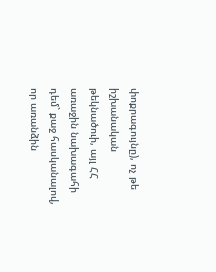փոքրագույնը), ոչ թե իշխանական թեկնածուի, այլ ՀՀ առաջին նախագահի դեմ` քաջ հասկանալով, որ առանձին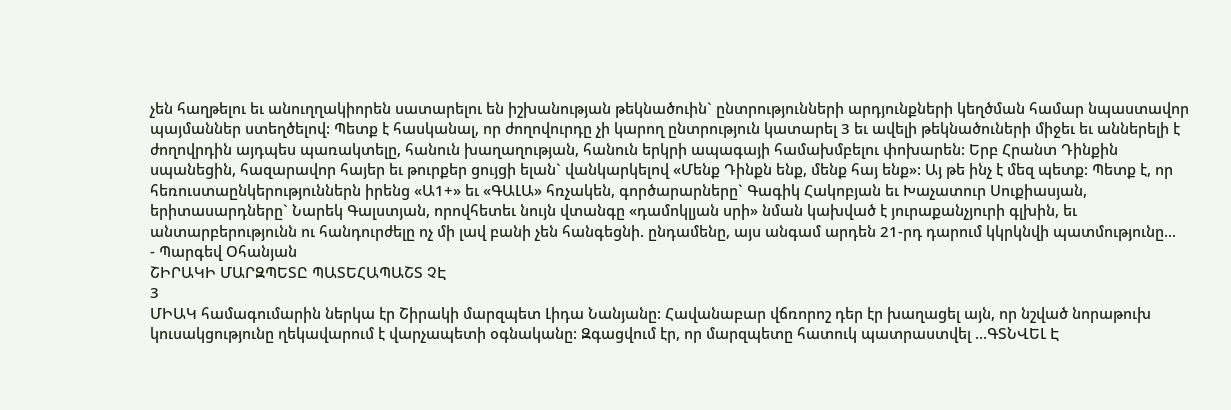չեն հաղթելու եւ անուղղակիորեն սատարելու են իշխանության թեկնածուին` ընտրությունների արդյունքների կեղծման համար նպաստավոր պայմաններ ստեղծելով: Պետք է հասկանալ, որ ժողովուրդը չի կարող ընտրություն կատարել 3 եւ ավելի թեկնածուների միջեւ եւ աններելի է ժողովրդին այդպես պառակտելը, հանուն խաղաղության, հանուն երկրի ապագայի համախմբելու փոխարեն: Երբ Հրանտ Դինքին սպանեցին, հազարավոր հայեր եւ թուրքեր ցույցի ելան` վանկարկելով «Մենք Դինքն ենք, մենք հայ ենք»: Այ թե ինչ է մեզ պետք: Պետք է, որ հեռուստաընկերություններն իրենց «Ա1+» եւ «ԳԱԼԱ» հռչակեն, գործարարները` Գագիկ Հակոբյան եւ Խաչատուր Սուքիասյան, երիտասարդները` Նարեկ Գալստյան, որովհետեւ նույն վտանգը «դամոկլյան սրի» նման կախված է յուրաքանչյուրի գլխին, եւ անտարբերությունն ու հանդուրժելը ոչ մի լավ բանի չեն հանգեցնի. ընդամենը, այս անգամ արդեն 21-րդ դարում կկրկնվի պատմությունը...
- Պարգեվ Օհանյան
ՇԻՐԱԿԻ ՄԱՐԶՊԵՏԸ ՊԱՏԵՀԱՊԱՇՏ ՉԷ
3
ՄԻԱԿ համագումարին ներկա էր Շիրակի մարզպետ Լիդա Նանյանը: Հավանաբար վճռորոշ դեր էր խաղացել այն, որ նշված նորաթուխ կուսակցությունը ղեկավարում է վարչապետի օգնականը: Զգացվում էր, որ մարզպետը հատուկ պատրաստվել ...ԳՏՆՎԵԼ Է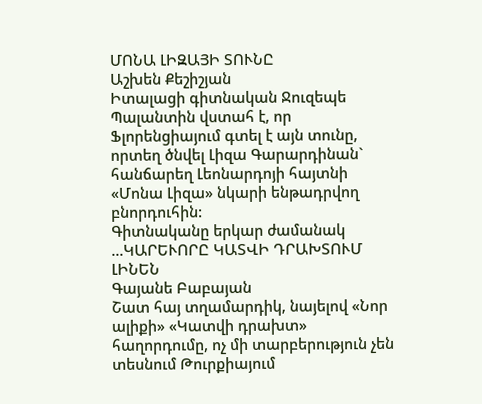ՄՈՆԱ ԼԻԶԱՅԻ ՏՈՒՆԸ
Աշխեն Քեշիշյան
Իտալացի գիտնական Ջուզեպե Պալանտին վստահ է, որ Ֆլորենցիայում գտել է այն տունը, որտեղ ծնվել Լիզա Գարարդինան` հանճարեղ Լեոնարդոյի հայտնի «Մոնա Լիզա» նկարի ենթադրվող բնորդուհին:
Գիտնականը երկար ժամանակ ...ԿԱՐԵՒՈՐԸ ԿԱՏՎԻ ԴՐԱԽՏՈՒՄ ԼԻՆԵՆ
Գայանե Բաբայան
Շատ հայ տղամարդիկ, նայելով «Նոր ալիքի» «Կատվի դրախտ» հաղորդումը, ոչ մի տարբերություն չեն տեսնում Թուրքիայում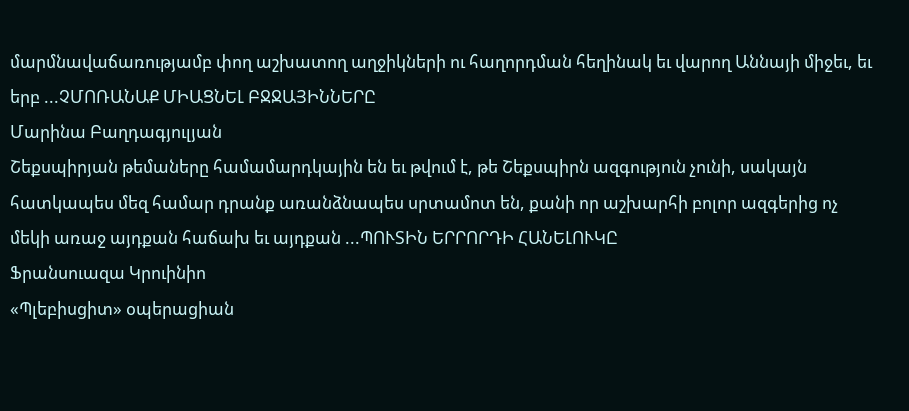մարմնավաճառությամբ փող աշխատող աղջիկների ու հաղորդման հեղինակ եւ վարող Աննայի միջեւ, եւ երբ ...ՉՄՈՌԱՆԱՔ ՄԻԱՑՆԵԼ ԲՋՋԱՅԻՆՆԵՐԸ
Մարինա Բաղդագյուլյան
Շեքսպիրյան թեմաները համամարդկային են եւ թվում է, թե Շեքսպիրն ազգություն չունի, սակայն հատկապես մեզ համար դրանք առանձնապես սրտամոտ են, քանի որ աշխարհի բոլոր ազգերից ոչ մեկի առաջ այդքան հաճախ եւ այդքան ...ՊՈՒՏԻՆ ԵՐՐՈՐԴԻ ՀԱՆԵԼՈՒԿԸ
Ֆրանսուազա Կրուինիո
«Պլեբիսցիտ» օպերացիան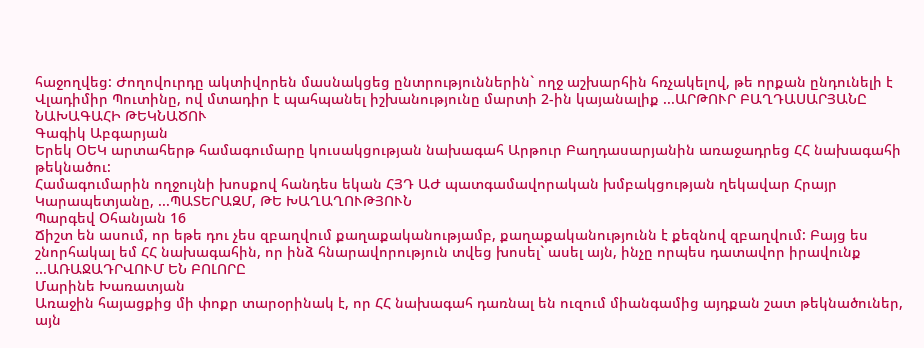հաջողվեց: Ժողովուրդը ակտիվորեն մասնակցեց ընտրություններին` ողջ աշխարհին հռչակելով, թե որքան ընդունելի է Վլադիմիր Պուտինը, ով մտադիր է պահպանել իշխանությունը մարտի 2-ին կայանալիք ...ԱՐԹՈՒՐ ԲԱՂԴԱՍԱՐՅԱՆԸ ՆԱԽԱԳԱՀԻ ԹԵԿՆԱԾՈՒ
Գագիկ Աբգարյան
Երեկ ՕԵԿ արտահերթ համագումարը կուսակցության նախագահ Արթուր Բաղդասարյանին առաջադրեց ՀՀ նախագահի թեկնածու:
Համագումարին ողջույնի խոսքով հանդես եկան ՀՅԴ ԱԺ պատգամավորական խմբակցության ղեկավար Հրայր Կարապետյանը, ...ՊԱՏԵՐԱԶՄ, ԹԵ ԽԱՂԱՂՈՒԹՅՈՒՆ
Պարգեվ Օհանյան 16
Ճիշտ են ասում, որ եթե դու չես զբաղվում քաղաքականությամբ, քաղաքականությունն է քեզնով զբաղվում: Բայց ես շնորհակալ եմ ՀՀ նախագահին, որ ինձ հնարավորություն տվեց խոսել` ասել այն, ինչը որպես դատավոր իրավունք ...ԱՌԱՋԱԴՐՎՈՒՄ ԵՆ ԲՈԼՈՐԸ
Մարինե Խառատյան
Առաջին հայացքից մի փոքր տարօրինակ է, որ ՀՀ նախագահ դառնալ են ուզում միանգամից այդքան շատ թեկնածուներ, այն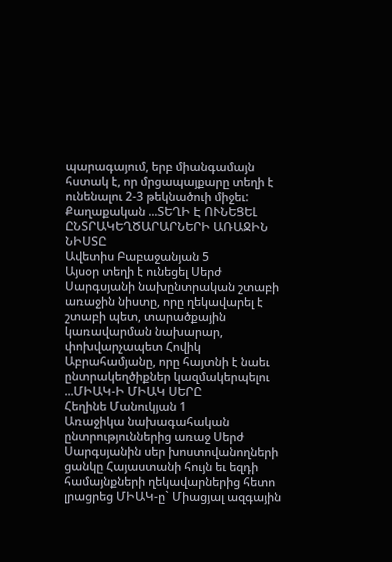պարագայում, երբ միանգամայն հստակ է, որ մրցապայքարը տեղի է ունենալու 2-3 թեկնածուի միջեւ: Քաղաքական ...ՏԵՂԻ Է ՈՒՆԵՑԵԼ ԸՆՏՐԱԿԵՂԾԱՐԱՐՆԵՐԻ ԱՌԱՋԻՆ ՆԻՍՏԸ
Ավետիս Բաբաջանյան 5
Այսօր տեղի է ունեցել Սերժ Սարգսյանի նախընտրական շտաբի առաջին նիստը, որը ղեկավարել է շտաբի պետ, տարածքային կառավարման նախարար, փոխվարչապետ Հովիկ Աբրահամյանը, որը հայտնի է նաեւ ընտրակեղծիքներ կազմակերպելու ...ՄԻԱԿ-Ի ՄԻԱԿ ՍԵՐԸ
Հեղինե Մանուկյան 1
Առաջիկա նախագահական ընտրություններից առաջ Սերժ Սարգսյանին սեր խոստովանողների ցանկը Հայաստանի հույն եւ եզդի համայնքների ղեկավարներից հետո լրացրեց ՄԻԱԿ-ը` Միացյալ ազգային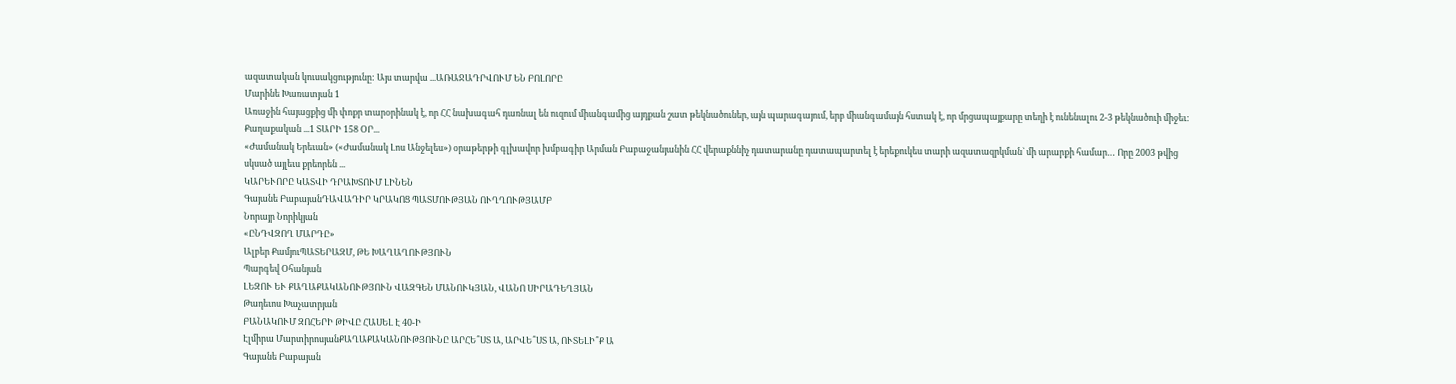ազատական կուսակցությունը: Այս տարվա ...ԱՌԱՋԱԴՐՎՈՒՄ ԵՆ ԲՈԼՈՐԸ
Մարինե Խառատյան 1
Առաջին հայացքից մի փոքր տարօրինակ է, որ ՀՀ նախագահ դառնալ են ուզում միանգամից այդքան շատ թեկնածուներ, այն պարագայում, երբ միանգամայն հստակ է, որ մրցապայքարը տեղի է ունենալու 2-3 թեկնածուի միջեւ: Քաղաքական ...1 ՏԱՐԻ 158 ՕՐ...
«Ժամանակ Երեւան» («Ժամանակ Լոս Անջելես») օրաթերթի գլխավոր խմբագիր Արման Բաբաջանյանին ՀՀ վերաքննիչ դատարանը դատապարտել է երեքուկես տարի ազատազրկման` մի արարքի համար… Որը 2003 թվից սկսած այլեւս քրեորեն ...
ԿԱՐԵՒՈՐԸ ԿԱՏՎԻ ԴՐԱԽՏՈՒՄ ԼԻՆԵՆ
Գայանե ԲաբայանԴԱՎԱԴԻՐ ԿՐԱԿՈՑ ՊԱՏՄՈՒԹՅԱՆ ՈՒՂՂՈՒԹՅԱՄԲ
Նորայր Նորիկյան
«ԸՆԴՎԶՈՂ ՄԱՐԴԸ»
Ալբեր ՔամյուՊԱՏԵՐԱԶՄ, ԹԵ ԽԱՂԱՂՈՒԹՅՈՒՆ
Պարգեվ Օհանյան
ԼԵԶՈՒ ԵՒ ՔԱՂԱՔԱԿԱՆՈՒԹՅՈՒՆ ՎԱԶԳԵՆ ՄԱՆՈՒԿՅԱՆ, ՎԱՆՈ ՍԻՐԱԴԵՂՅԱՆ
Թադեւոս Խաչատրյան
ԲԱՆԱԿՈՒՄ ԶՈՀԵՐԻ ԹԻՎԸ ՀԱՍԵԼ Է 40-Ի
Էլմիրա ՄարտիրոսյանՔԱՂԱՔԱԿԱՆՈՒԹՅՈՒՆԸ ԱՐՀԵ՞ՍՏ Ա, ԱՐՎԵ՞ՍՏ Ա, ՈՒՏԵԼԻ՞Ք Ա
Գայանե Բաբայան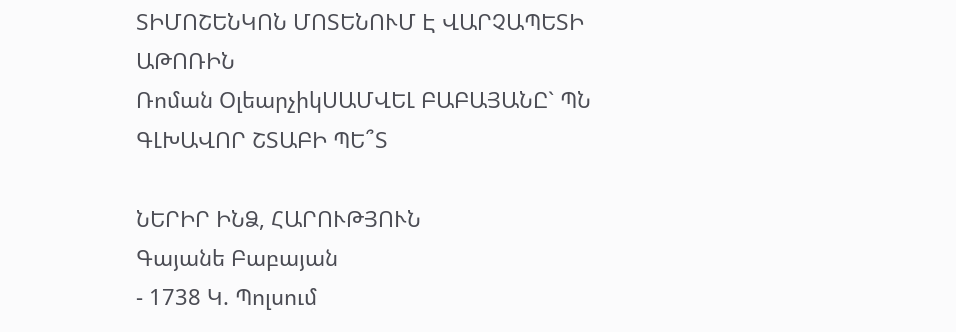ՏԻՄՈՇԵՆԿՈՆ ՄՈՏԵՆՈՒՄ Է ՎԱՐՉԱՊԵՏԻ ԱԹՈՌԻՆ
Ռոման ՕլեարչիկՍԱՄՎԵԼ ԲԱԲԱՅԱՆԸ` ՊՆ ԳԼԽԱՎՈՐ ՇՏԱԲԻ ՊԵ՞Տ

ՆԵՐԻՐ ԻՆՁ, ՀԱՐՈՒԹՅՈՒՆ
Գայանե Բաբայան
- 1738 Կ. Պոլսում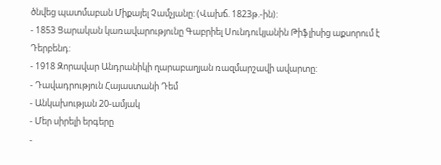ծնվեց պատմաբան Միքայել Չամչյանը: (Վախճ. 1823թ.-ին):
- 1853 Ցարական կառավարությունը Գաբրիել Սունդուկյանին Թիֆլիսից աքսորում է Դերբենդ:
- 1918 Զորավար Անդրանիկի ղարաբաղյան ռազմարշավի ավարտը:
- Դավադրություն Հայաստանի Դեմ
- Անկախության 20-ամյակ
- Մեր սիրելի երգերը
-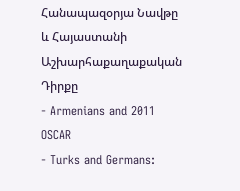Հանապազօրյա Նավթը և Հայաստանի Աշխարհաքաղաքական Դիրքը
- Armenians and 2011 OSCAR
- Turks and Germans: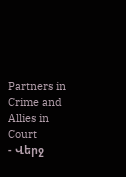Partners in Crime and Allies in Court
- Վերջ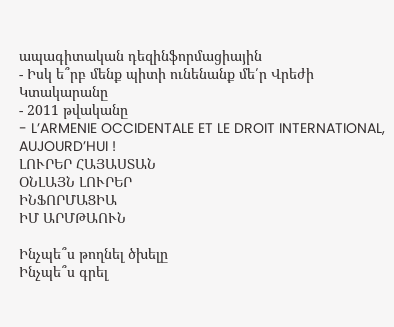ապագիտական դեզինֆորմացիային
- Իսկ ե՞րբ մենք պիտի ունենանք մե՛ր Վրեժի Կտակարանը
- 2011 թվականը
- L’ARMENIE OCCIDENTALE ET LE DROIT INTERNATIONAL, AUJOURD’HUI !
ԼՈՒՐԵՐ ՀԱՅԱՍՏԱՆ
ՕՆԼԱՅՆ ԼՈՒՐԵՐ
ԻՆՖՈՐՄԱՑԻԱ
ԻՄ ԱՐՄԹԱՈՒՆ

Ինչպե՞ս թողնել ծխելը
Ինչպե՞ս գրել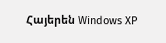Հայերեն Windows XP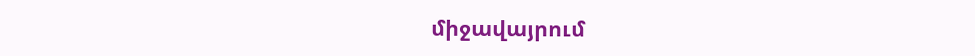միջավայրում